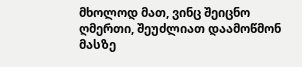მხოლოდ მათ, ვინც შეიცნო ღმერთი, შეუძლიათ დაამოწმონ მასზე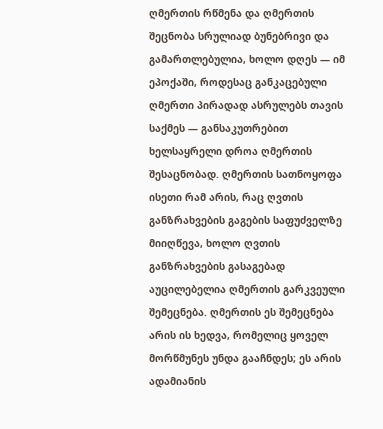ღმერთის რწმენა და ღმერთის შეცნობა სრულიად ბუნებრივი და გამართლებულია, ხოლო დღეს — იმ ეპოქაში, როდესაც განკაცებული ღმერთი პირადად ასრულებს თავის საქმეს — განსაკუთრებით ხელსაყრელი დროა ღმერთის შესაცნობად. ღმერთის სათნოყოფა ისეთი რამ არის, რაც ღვთის განზრახვების გაგების საფუძველზე მიიღწევა, ხოლო ღვთის განზრახვების გასაგებად აუცილებელია ღმერთის გარკვეული შემეცნება. ღმერთის ეს შემეცნება არის ის ხედვა, რომელიც ყოველ მორწმუნეს უნდა გააჩნდეს; ეს არის ადამიანის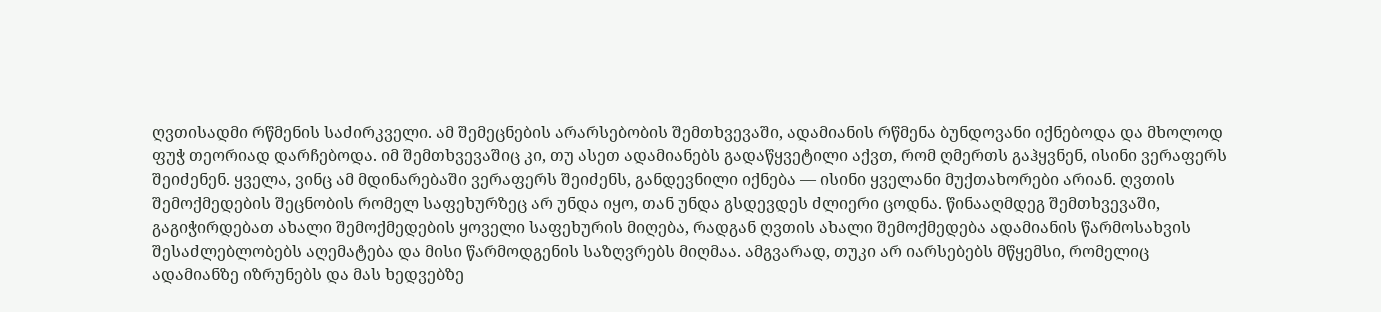ღვთისადმი რწმენის საძირკველი. ამ შემეცნების არარსებობის შემთხვევაში, ადამიანის რწმენა ბუნდოვანი იქნებოდა და მხოლოდ ფუჭ თეორიად დარჩებოდა. იმ შემთხვევაშიც კი, თუ ასეთ ადამიანებს გადაწყვეტილი აქვთ, რომ ღმერთს გაჰყვნენ, ისინი ვერაფერს შეიძენენ. ყველა, ვინც ამ მდინარებაში ვერაფერს შეიძენს, განდევნილი იქნება — ისინი ყველანი მუქთახორები არიან. ღვთის შემოქმედების შეცნობის რომელ საფეხურზეც არ უნდა იყო, თან უნდა გსდევდეს ძლიერი ცოდნა. წინააღმდეგ შემთხვევაში, გაგიჭირდებათ ახალი შემოქმედების ყოველი საფეხურის მიღება, რადგან ღვთის ახალი შემოქმედება ადამიანის წარმოსახვის შესაძლებლობებს აღემატება და მისი წარმოდგენის საზღვრებს მიღმაა. ამგვარად, თუკი არ იარსებებს მწყემსი, რომელიც ადამიანზე იზრუნებს და მას ხედვებზე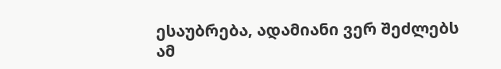ესაუბრება, ადამიანი ვერ შეძლებს ამ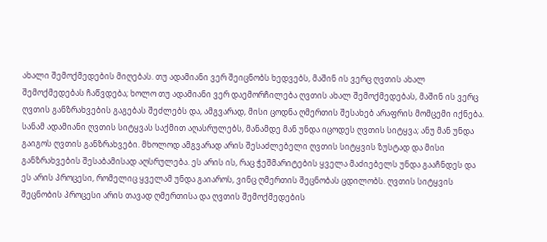ახალი შემოქმედების მიღებას. თუ ადამიანი ვერ შეიცნობს ხედვებს, მაშინ ის ვერც ღვთის ახალ შემოქმედებას ჩაწვდება; ხოლო თუ ადამიანი ვერ დაემორჩილება ღვთის ახალ შემოქმედებას, მაშინ ის ვერც ღვთის განზრახვების გაგებას შეძლებს და, ამგვარად, მისი ცოდნა ღმერთის შესახებ არაფრის მომცემი იქნება. სანამ ადამიანი ღვთის სიტყვას საქმით აღასრულებს, მანამდე მან უნდა იცოდეს ღვთის სიტყვა; ანუ მან უნდა გაიგოს ღვთის განზრახვები. მხოლოდ ამგვარად არის შესაძლებელი ღვთის სიტყვის ზუსტად და მისი განზრახვების შესაბამისად აღსრულება. ეს არის ის, რაც ჭეშმარიტების ყველა მაძიებელს უნდა გააჩნდეს და ეს არის პროცესი, რომელიც ყველამ უნდა გაიაროს, ვინც ღმერთის შეცნობას ცდილობს. ღვთის სიტყვის შეცნობის პროცესი არის თავად ღმერთისა და ღვთის შემოქმედების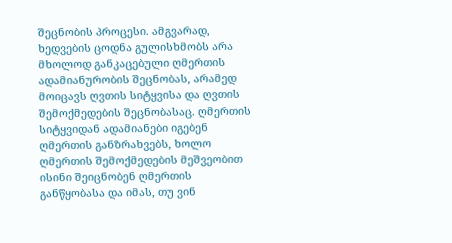შეცნობის პროცესი. ამგვარად, ხედვების ცოდნა გულისხმობს არა მხოლოდ განკაცებული ღმერთის ადამიანურობის შეცნობას, არამედ მოიცავს ღვთის სიტყვისა და ღვთის შემოქმედების შეცნობასაც. ღმერთის სიტყვიდან ადამიანები იგებენ ღმერთის განზრახვებს, ხოლო ღმერთის შემოქმედების მეშვეობით ისინი შეიცნობენ ღმერთის განწყობასა და იმას, თუ ვინ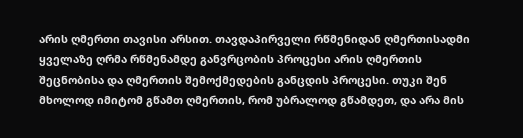არის ღმერთი თავისი არსით. თავდაპირველი რწმენიდან ღმერთისადმი ყველაზე ღრმა რწმენამდე განვრცობის პროცესი არის ღმერთის შეცნობისა და ღმერთის შემოქმედების განცდის პროცესი. თუკი შენ მხოლოდ იმიტომ გწამთ ღმერთის, რომ უბრალოდ გწამდეთ, და არა მის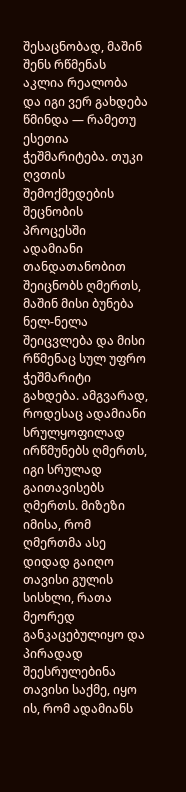შესაცნობად, მაშინ შენს რწმენას აკლია რეალობა და იგი ვერ გახდება წმინდა — რამეთუ ესეთია ჭეშმარიტება. თუკი ღვთის შემოქმედების შეცნობის პროცესში ადამიანი თანდათანობით შეიცნობს ღმერთს, მაშინ მისი ბუნება ნელ-ნელა შეიცვლება და მისი რწმენაც სულ უფრო ჭეშმარიტი გახდება. ამგვარად, როდესაც ადამიანი სრულყოფილად ირწმუნებს ღმერთს, იგი სრულად გაითავისებს ღმერთს. მიზეზი იმისა, რომ ღმერთმა ასე დიდად გაიღო თავისი გულის სისხლი, რათა მეორედ განკაცებულიყო და პირადად შეესრულებინა თავისი საქმე, იყო ის, რომ ადამიანს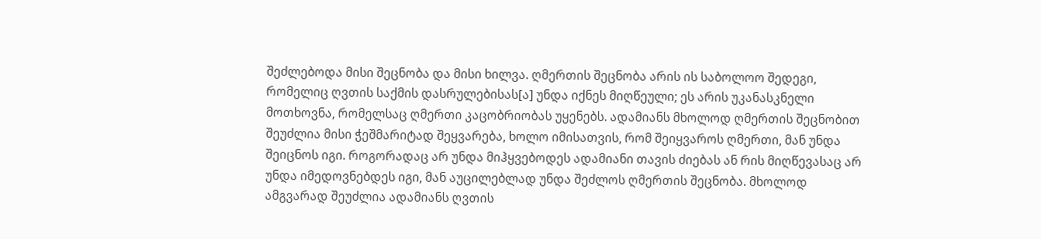შეძლებოდა მისი შეცნობა და მისი ხილვა. ღმერთის შეცნობა არის ის საბოლოო შედეგი, რომელიც ღვთის საქმის დასრულებისას[ა] უნდა იქნეს მიღწეული; ეს არის უკანასკნელი მოთხოვნა, რომელსაც ღმერთი კაცობრიობას უყენებს. ადამიანს მხოლოდ ღმერთის შეცნობით შეუძლია მისი ჭეშმარიტად შეყვარება, ხოლო იმისათვის, რომ შეიყვაროს ღმერთი, მან უნდა შეიცნოს იგი. როგორადაც არ უნდა მიჰყვებოდეს ადამიანი თავის ძიებას ან რის მიღწევასაც არ უნდა იმედოვნებდეს იგი, მან აუცილებლად უნდა შეძლოს ღმერთის შეცნობა. მხოლოდ ამგვარად შეუძლია ადამიანს ღვთის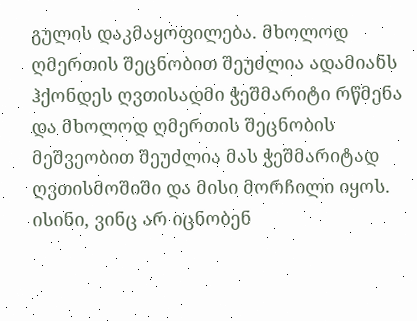გულის დაკმაყოფილება. მხოლოდ ღმერთის შეცნობით შეუძლია ადამიანს ჰქონდეს ღვთისადმი ჭეშმარიტი რწმენა და მხოლოდ ღმერთის შეცნობის მეშვეობით შეუძლია მას ჭეშმარიტად ღვთისმოშიში და მისი მორჩილი იყოს. ისინი, ვინც არ იცნობენ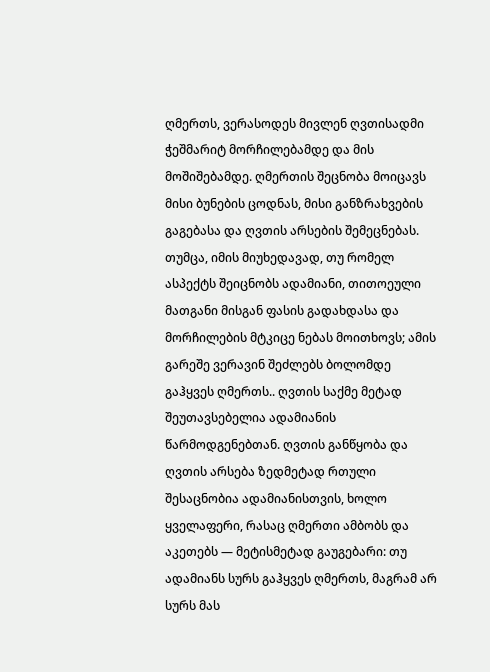ღმერთს, ვერასოდეს მივლენ ღვთისადმი ჭეშმარიტ მორჩილებამდე და მის მოშიშებამდე. ღმერთის შეცნობა მოიცავს მისი ბუნების ცოდნას, მისი განზრახვების გაგებასა და ღვთის არსების შემეცნებას. თუმცა, იმის მიუხედავად, თუ რომელ ასპექტს შეიცნობს ადამიანი, თითოეული მათგანი მისგან ფასის გადახდასა და მორჩილების მტკიცე ნებას მოითხოვს; ამის გარეშე ვერავინ შეძლებს ბოლომდე გაჰყვეს ღმერთს.. ღვთის საქმე მეტად შეუთავსებელია ადამიანის წარმოდგენებთან. ღვთის განწყობა და ღვთის არსება ზედმეტად რთული შესაცნობია ადამიანისთვის, ხოლო ყველაფერი, რასაც ღმერთი ამბობს და აკეთებს — მეტისმეტად გაუგებარი: თუ ადამიანს სურს გაჰყვეს ღმერთს, მაგრამ არ სურს მას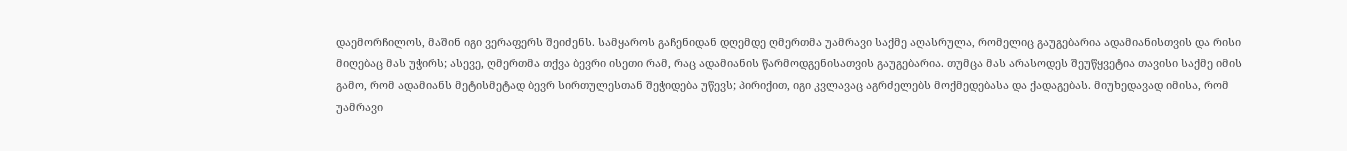დაემორჩილოს, მაშინ იგი ვერაფერს შეიძენს. სამყაროს გაჩენიდან დღემდე ღმერთმა უამრავი საქმე აღასრულა, რომელიც გაუგებარია ადამიანისთვის და რისი მიღებაც მას უჭირს; ასევე, ღმერთმა თქვა ბევრი ისეთი რამ, რაც ადამიანის წარმოდგენისათვის გაუგებარია. თუმცა მას არასოდეს შეუწყვეტია თავისი საქმე იმის გამო, რომ ადამიანს მეტისმეტად ბევრ სირთულესთან შეჭიდება უწევს; პირიქით, იგი კვლავაც აგრძელებს მოქმედებასა და ქადაგებას. მიუხედავად იმისა, რომ უამრავი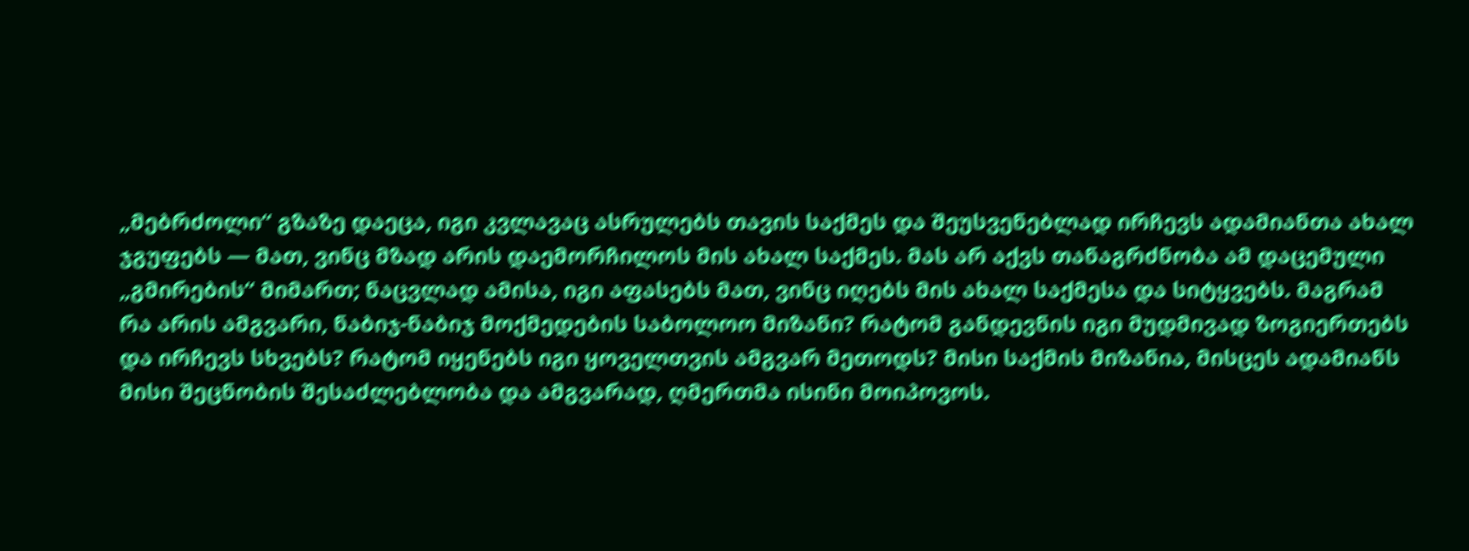„მებრძოლი“ გზაზე დაეცა, იგი კვლავაც ასრულებს თავის საქმეს და შეუსვენებლად ირჩევს ადამიანთა ახალ ჯგუფებს — მათ, ვინც მზად არის დაემორჩილოს მის ახალ საქმეს. მას არ აქვს თანაგრძნობა ამ დაცემული „გმირების“ მიმართ; ნაცვლად ამისა, იგი აფასებს მათ, ვინც იღებს მის ახალ საქმესა და სიტყვებს. მაგრამ რა არის ამგვარი, ნაბიჯ-ნაბიჯ მოქმედების საბოლოო მიზანი? რატომ განდევნის იგი მუდმივად ზოგიერთებს და ირჩევს სხვებს? რატომ იყენებს იგი ყოველთვის ამგვარ მეთოდს? მისი საქმის მიზანია, მისცეს ადამიანს მისი შეცნობის შესაძლებლობა და ამგვარად, ღმერთმა ისინი მოიპოვოს.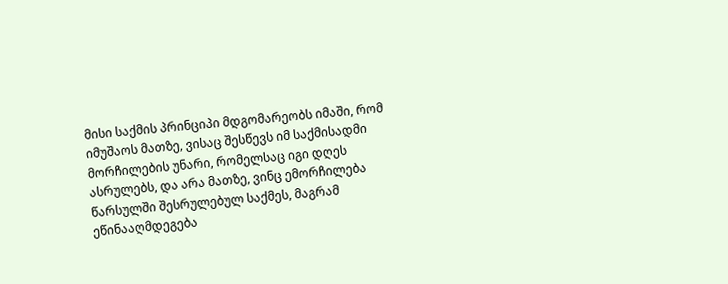მისი საქმის პრინციპი მდგომარეობს იმაში, რომ იმუშაოს მათზე, ვისაც შესწევს იმ საქმისადმი მორჩილების უნარი, რომელსაც იგი დღეს ასრულებს, და არა მათზე, ვინც ემორჩილება წარსულში შესრულებულ საქმეს, მაგრამ ეწინააღმდეგება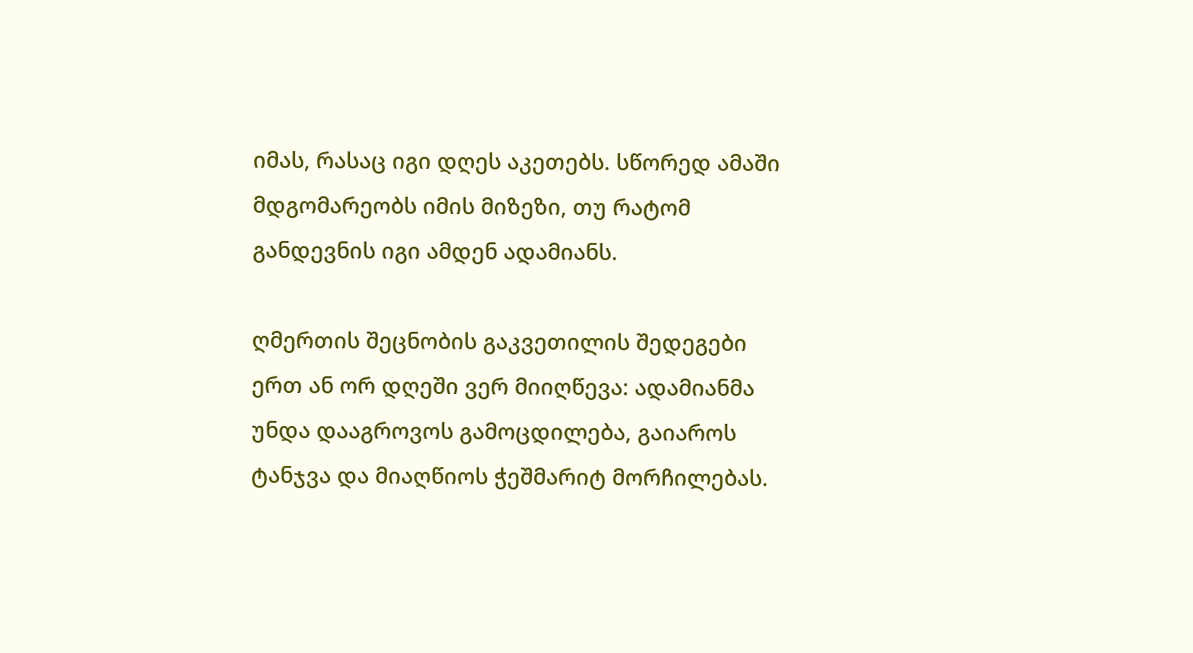იმას, რასაც იგი დღეს აკეთებს. სწორედ ამაში მდგომარეობს იმის მიზეზი, თუ რატომ განდევნის იგი ამდენ ადამიანს.

ღმერთის შეცნობის გაკვეთილის შედეგები ერთ ან ორ დღეში ვერ მიიღწევა: ადამიანმა უნდა დააგროვოს გამოცდილება, გაიაროს ტანჯვა და მიაღწიოს ჭეშმარიტ მორჩილებას.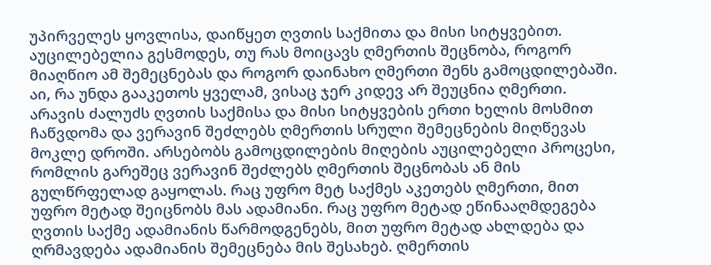უპირველეს ყოვლისა, დაიწყეთ ღვთის საქმითა და მისი სიტყვებით. აუცილებელია გესმოდეს, თუ რას მოიცავს ღმერთის შეცნობა, როგორ მიაღწიო ამ შემეცნებას და როგორ დაინახო ღმერთი შენს გამოცდილებაში. აი, რა უნდა გააკეთოს ყველამ, ვისაც ჯერ კიდევ არ შეუცნია ღმერთი. არავის ძალუძს ღვთის საქმისა და მისი სიტყვების ერთი ხელის მოსმით ჩაწვდომა და ვერავინ შეძლებს ღმერთის სრული შემეცნების მიღწევას მოკლე დროში. არსებობს გამოცდილების მიღების აუცილებელი პროცესი, რომლის გარეშეც ვერავინ შეძლებს ღმერთის შეცნობას ან მის გულწრფელად გაყოლას. რაც უფრო მეტ საქმეს აკეთებს ღმერთი, მით უფრო მეტად შეიცნობს მას ადამიანი. რაც უფრო მეტად ეწინააღმდეგება ღვთის საქმე ადამიანის წარმოდგენებს, მით უფრო მეტად ახლდება და ღრმავდება ადამიანის შემეცნება მის შესახებ. ღმერთის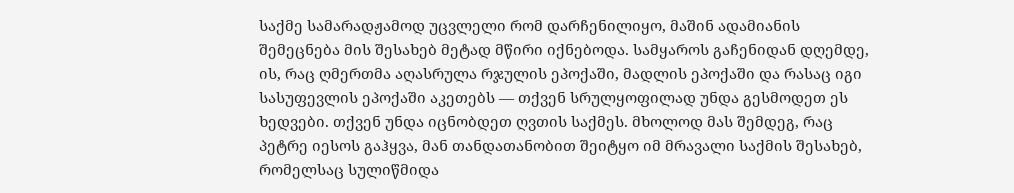საქმე სამარადჟამოდ უცვლელი რომ დარჩენილიყო, მაშინ ადამიანის შემეცნება მის შესახებ მეტად მწირი იქნებოდა. სამყაროს გაჩენიდან დღემდე, ის, რაც ღმერთმა აღასრულა რჯულის ეპოქაში, მადლის ეპოქაში და რასაც იგი სასუფევლის ეპოქაში აკეთებს — თქვენ სრულყოფილად უნდა გესმოდეთ ეს ხედვები. თქვენ უნდა იცნობდეთ ღვთის საქმეს. მხოლოდ მას შემდეგ, რაც პეტრე იესოს გაჰყვა, მან თანდათანობით შეიტყო იმ მრავალი საქმის შესახებ, რომელსაც სულიწმიდა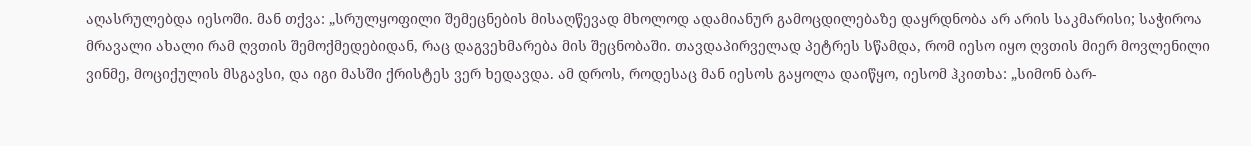აღასრულებდა იესოში. მან თქვა: „სრულყოფილი შემეცნების მისაღწევად მხოლოდ ადამიანურ გამოცდილებაზე დაყრდნობა არ არის საკმარისი; საჭიროა მრავალი ახალი რამ ღვთის შემოქმედებიდან, რაც დაგვეხმარება მის შეცნობაში. თავდაპირველად პეტრეს სწამდა, რომ იესო იყო ღვთის მიერ მოვლენილი ვინმე, მოციქულის მსგავსი, და იგი მასში ქრისტეს ვერ ხედავდა. ამ დროს, როდესაც მან იესოს გაყოლა დაიწყო, იესომ ჰკითხა: „სიმონ ბარ-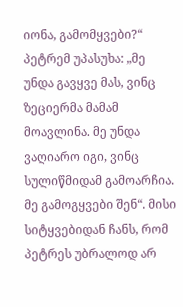იონა, გამომყვები?“ პეტრემ უპასუხა: „მე უნდა გავყვე მას, ვინც ზეციერმა მამამ მოავლინა. მე უნდა ვაღიარო იგი, ვინც სულიწმიდამ გამოარჩია. მე გამოგყვები შენ“. მისი სიტყვებიდან ჩანს, რომ პეტრეს უბრალოდ არ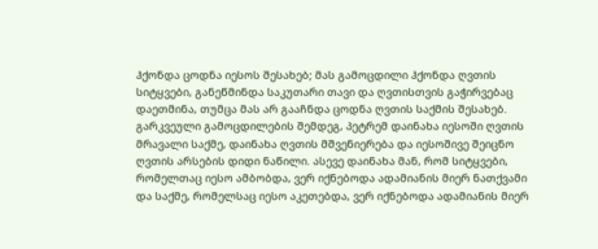ჰქონდა ცოდნა იესოს შესახებ; მას გამოცდილი ჰქონდა ღვთის სიტყვები, განეწმინდა საკუთარი თავი და ღვთისთვის გაჭირვებაც დაეთმინა, თუმცა მას არ გააჩნდა ცოდნა ღვთის საქმის შესახებ. გარკვეული გამოცდილების შემდეგ, პეტრემ დაინახა იესოში ღვთის მრავალი საქმე, დაინახა ღვთის მშვენიერება და იესოშივე შეიცნო ღვთის არსების დიდი ნაწილი. ასევე დაინახა მან, რომ სიტყვები, რომელთაც იესო ამბობდა, ვერ იქნებოდა ადამიანის მიერ ნათქვამი და საქმე, რომელსაც იესო აკეთებდა, ვერ იქნებოდა ადამიანის მიერ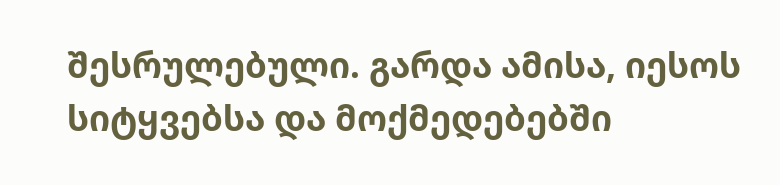შესრულებული. გარდა ამისა, იესოს სიტყვებსა და მოქმედებებში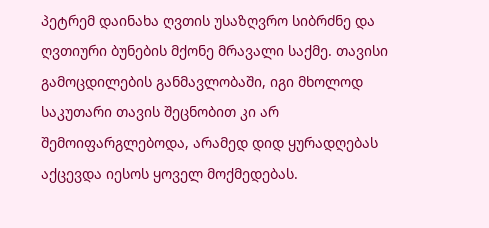პეტრემ დაინახა ღვთის უსაზღვრო სიბრძნე და ღვთიური ბუნების მქონე მრავალი საქმე. თავისი გამოცდილების განმავლობაში, იგი მხოლოდ საკუთარი თავის შეცნობით კი არ შემოიფარგლებოდა, არამედ დიდ ყურადღებას აქცევდა იესოს ყოველ მოქმედებას.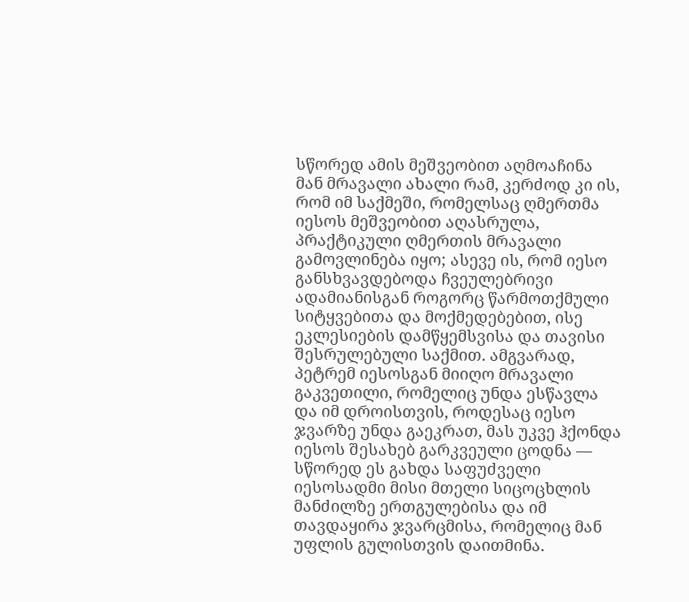სწორედ ამის მეშვეობით აღმოაჩინა მან მრავალი ახალი რამ, კერძოდ კი ის, რომ იმ საქმეში, რომელსაც ღმერთმა იესოს მეშვეობით აღასრულა, პრაქტიკული ღმერთის მრავალი გამოვლინება იყო; ასევე ის, რომ იესო განსხვავდებოდა ჩვეულებრივი ადამიანისგან როგორც წარმოთქმული სიტყვებითა და მოქმედებებით, ისე ეკლესიების დამწყემსვისა და თავისი შესრულებული საქმით. ამგვარად, პეტრემ იესოსგან მიიღო მრავალი გაკვეთილი, რომელიც უნდა ესწავლა და იმ დროისთვის, როდესაც იესო ჯვარზე უნდა გაეკრათ, მას უკვე ჰქონდა იესოს შესახებ გარკვეული ცოდნა — სწორედ ეს გახდა საფუძველი იესოსადმი მისი მთელი სიცოცხლის მანძილზე ერთგულებისა და იმ თავდაყირა ჯვარცმისა, რომელიც მან უფლის გულისთვის დაითმინა.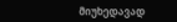მიუხედავად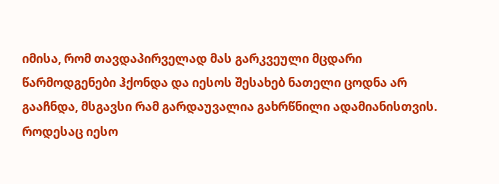იმისა, რომ თავდაპირველად მას გარკვეული მცდარი წარმოდგენები ჰქონდა და იესოს შესახებ ნათელი ცოდნა არ გააჩნდა, მსგავსი რამ გარდაუვალია გახრწნილი ადამიანისთვის. როდესაც იესო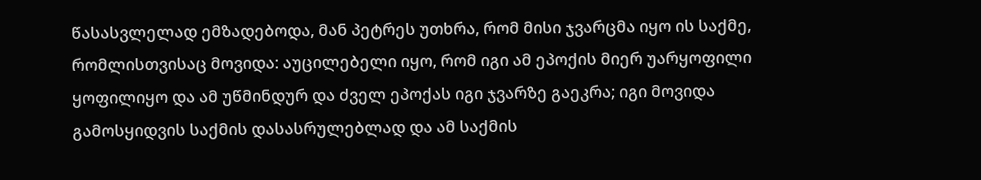წასასვლელად ემზადებოდა, მან პეტრეს უთხრა, რომ მისი ჯვარცმა იყო ის საქმე, რომლისთვისაც მოვიდა: აუცილებელი იყო, რომ იგი ამ ეპოქის მიერ უარყოფილი ყოფილიყო და ამ უწმინდურ და ძველ ეპოქას იგი ჯვარზე გაეკრა; იგი მოვიდა გამოსყიდვის საქმის დასასრულებლად და ამ საქმის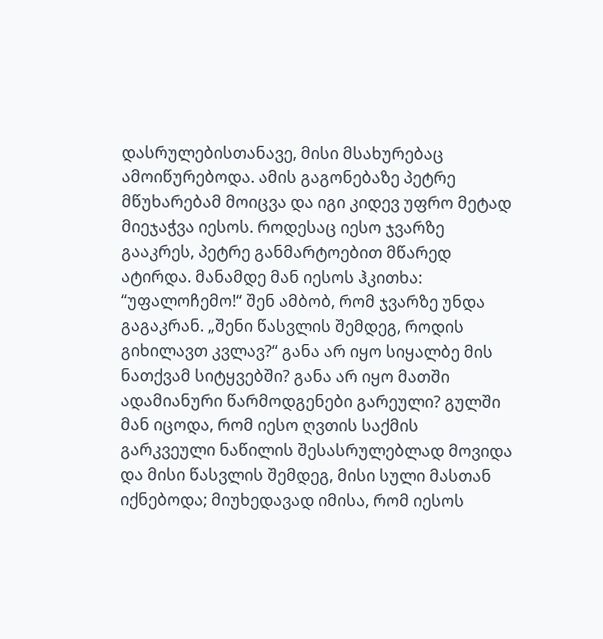დასრულებისთანავე, მისი მსახურებაც ამოიწურებოდა. ამის გაგონებაზე პეტრე მწუხარებამ მოიცვა და იგი კიდევ უფრო მეტად მიეჯაჭვა იესოს. როდესაც იესო ჯვარზე გააკრეს, პეტრე განმარტოებით მწარედ ატირდა. მანამდე მან იესოს ჰკითხა: “უფალოჩემო!“ შენ ამბობ, რომ ჯვარზე უნდა გაგაკრან. „შენი წასვლის შემდეგ, როდის გიხილავთ კვლავ?“ განა არ იყო სიყალბე მის ნათქვამ სიტყვებში? განა არ იყო მათში ადამიანური წარმოდგენები გარეული? გულში მან იცოდა, რომ იესო ღვთის საქმის გარკვეული ნაწილის შესასრულებლად მოვიდა და მისი წასვლის შემდეგ, მისი სული მასთან იქნებოდა; მიუხედავად იმისა, რომ იესოს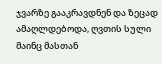ჯვარზე გააკრავდნენ და ზეცად ამაღლდებოდა, ღვთის სული მაინც მასთან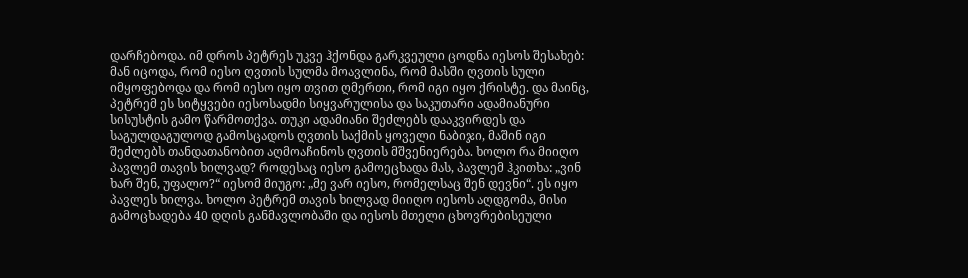დარჩებოდა. იმ დროს პეტრეს უკვე ჰქონდა გარკვეული ცოდნა იესოს შესახებ: მან იცოდა, რომ იესო ღვთის სულმა მოავლინა, რომ მასში ღვთის სული იმყოფებოდა და რომ იესო იყო თვით ღმერთი, რომ იგი იყო ქრისტე. და მაინც, პეტრემ ეს სიტყვები იესოსადმი სიყვარულისა და საკუთარი ადამიანური სისუსტის გამო წარმოთქვა. თუკი ადამიანი შეძლებს დააკვირდეს და საგულდაგულოდ გამოსცადოს ღვთის საქმის ყოველი ნაბიჯი, მაშინ იგი შეძლებს თანდათანობით აღმოაჩინოს ღვთის მშვენიერება. ხოლო რა მიიღო პავლემ თავის ხილვად? როდესაც იესო გამოეცხადა მას, პავლემ ჰკითხა: „ვინ ხარ შენ, უფალო?“ იესომ მიუგო: „მე ვარ იესო, რომელსაც შენ დევნი“. ეს იყო პავლეს ხილვა. ხოლო პეტრემ თავის ხილვად მიიღო იესოს აღდგომა, მისი გამოცხადება 40 დღის განმავლობაში და იესოს მთელი ცხოვრებისეული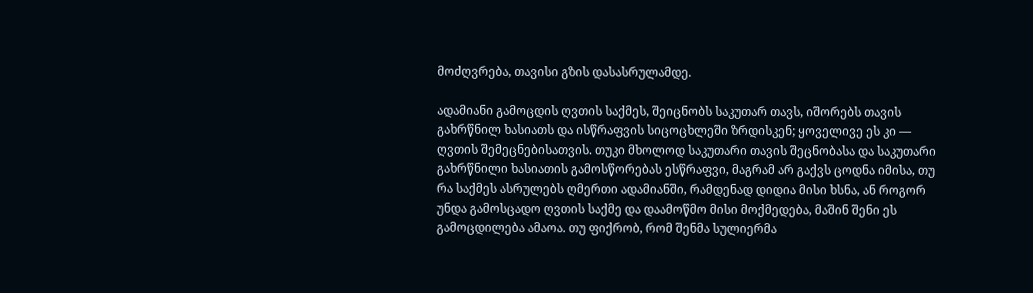მოძღვრება, თავისი გზის დასასრულამდე.

ადამიანი გამოცდის ღვთის საქმეს, შეიცნობს საკუთარ თავს, იშორებს თავის გახრწნილ ხასიათს და ისწრაფვის სიცოცხლეში ზრდისკენ; ყოველივე ეს კი — ღვთის შემეცნებისათვის. თუკი მხოლოდ საკუთარი თავის შეცნობასა და საკუთარი გახრწნილი ხასიათის გამოსწორებას ესწრაფვი, მაგრამ არ გაქვს ცოდნა იმისა, თუ რა საქმეს ასრულებს ღმერთი ადამიანში, რამდენად დიდია მისი ხსნა, ან როგორ უნდა გამოსცადო ღვთის საქმე და დაამოწმო მისი მოქმედება, მაშინ შენი ეს გამოცდილება ამაოა. თუ ფიქრობ, რომ შენმა სულიერმა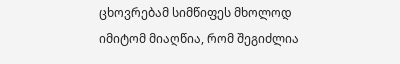ცხოვრებამ სიმწიფეს მხოლოდ იმიტომ მიაღწია, რომ შეგიძლია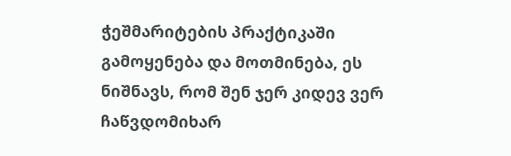ჭეშმარიტების პრაქტიკაში გამოყენება და მოთმინება, ეს ნიშნავს, რომ შენ ჯერ კიდევ ვერ ჩაწვდომიხარ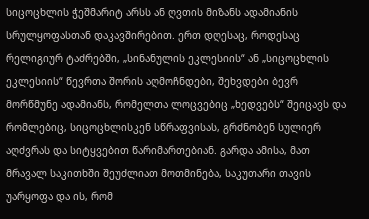სიცოცხლის ჭეშმარიტ არსს ან ღვთის მიზანს ადამიანის სრულყოფასთან დაკავშირებით. ერთ დღესაც, როდესაც რელიგიურ ტაძრებში, „სინანულის ეკლესიის“ ან „სიცოცხლის ეკლესიის“ წევრთა შორის აღმოჩნდები, შეხვდები ბევრ მორწმუნე ადამიანს, რომელთა ლოცვებიც „ხედვებს“ შეიცავს და რომლებიც, სიცოცხლისკენ სწრაფვისას, გრძნობენ სულიერ აღძვრას და სიტყვებით წარიმართებიან. გარდა ამისა, მათ მრავალ საკითხში შეუძლიათ მოთმინება, საკუთარი თავის უარყოფა და ის, რომ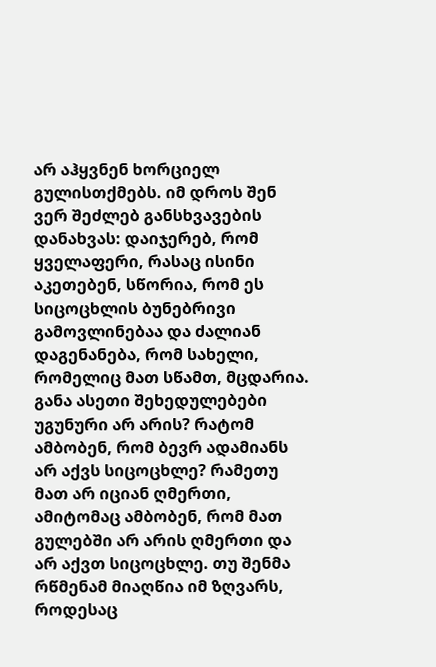არ აჰყვნენ ხორციელ გულისთქმებს. იმ დროს შენ ვერ შეძლებ განსხვავების დანახვას: დაიჯერებ, რომ ყველაფერი, რასაც ისინი აკეთებენ, სწორია, რომ ეს სიცოცხლის ბუნებრივი გამოვლინებაა და ძალიან დაგენანება, რომ სახელი, რომელიც მათ სწამთ, მცდარია. განა ასეთი შეხედულებები უგუნური არ არის? რატომ ამბობენ, რომ ბევრ ადამიანს არ აქვს სიცოცხლე? რამეთუ მათ არ იციან ღმერთი, ამიტომაც ამბობენ, რომ მათ გულებში არ არის ღმერთი და არ აქვთ სიცოცხლე. თუ შენმა რწმენამ მიაღწია იმ ზღვარს, როდესაც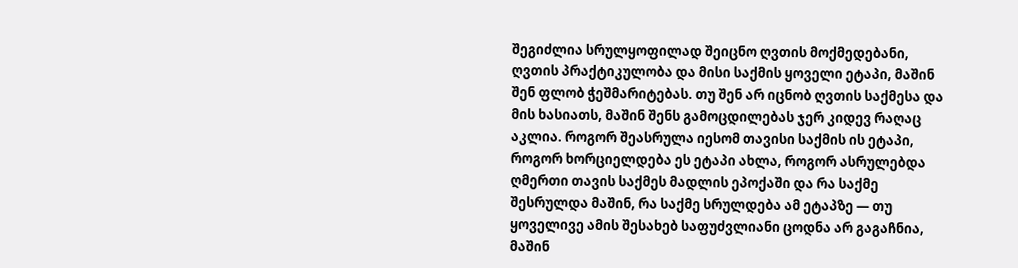შეგიძლია სრულყოფილად შეიცნო ღვთის მოქმედებანი, ღვთის პრაქტიკულობა და მისი საქმის ყოველი ეტაპი, მაშინ შენ ფლობ ჭეშმარიტებას. თუ შენ არ იცნობ ღვთის საქმესა და მის ხასიათს, მაშინ შენს გამოცდილებას ჯერ კიდევ რაღაც აკლია. როგორ შეასრულა იესომ თავისი საქმის ის ეტაპი, როგორ ხორციელდება ეს ეტაპი ახლა, როგორ ასრულებდა ღმერთი თავის საქმეს მადლის ეპოქაში და რა საქმე შესრულდა მაშინ, რა საქმე სრულდება ამ ეტაპზე — თუ ყოველივე ამის შესახებ საფუძვლიანი ცოდნა არ გაგაჩნია, მაშინ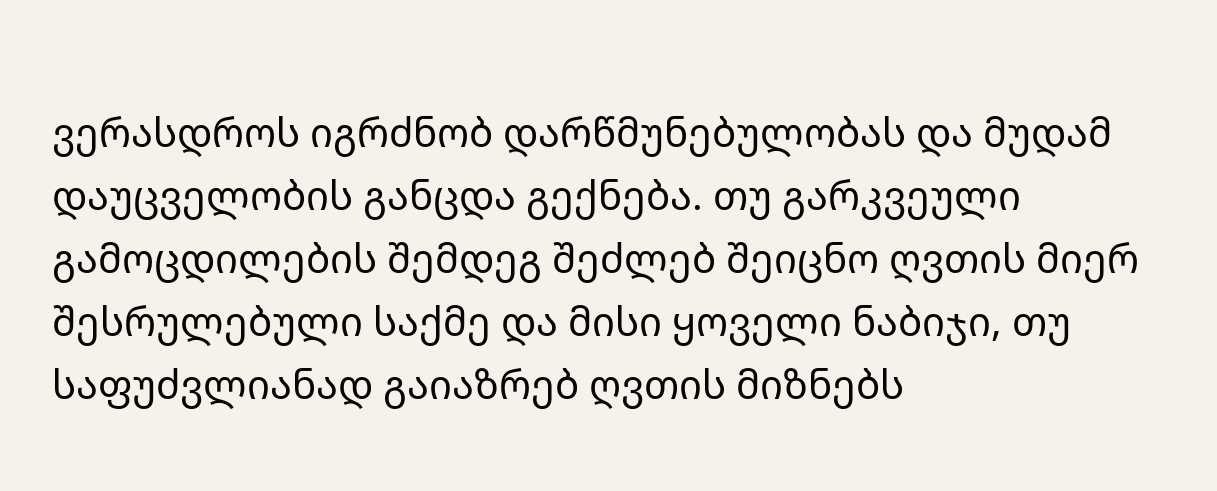ვერასდროს იგრძნობ დარწმუნებულობას და მუდამ დაუცველობის განცდა გექნება. თუ გარკვეული გამოცდილების შემდეგ შეძლებ შეიცნო ღვთის მიერ შესრულებული საქმე და მისი ყოველი ნაბიჯი, თუ საფუძვლიანად გაიაზრებ ღვთის მიზნებს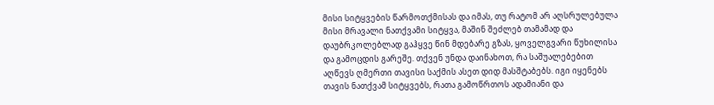მისი სიტყვების წარმოთქმისას და იმას, თუ რატომ არ აღსრულებულა მისი მრავალი ნათქვამი სიტყვა, მაშინ შეძლებ თამამად და დაუბრკოლებლად გაჰყვე წინ მდებარე გზას, ყოველგვარი წუხილისა და გამოცდის გარეშე. თქვენ უნდა დაინახოთ, რა საშუალებებით აღწევს ღმერთი თავისი საქმის ასეთ დიდ მასშტაბებს. იგი იყენებს თავის ნათქვამ სიტყვებს, რათა გამოწრთოს ადამიანი და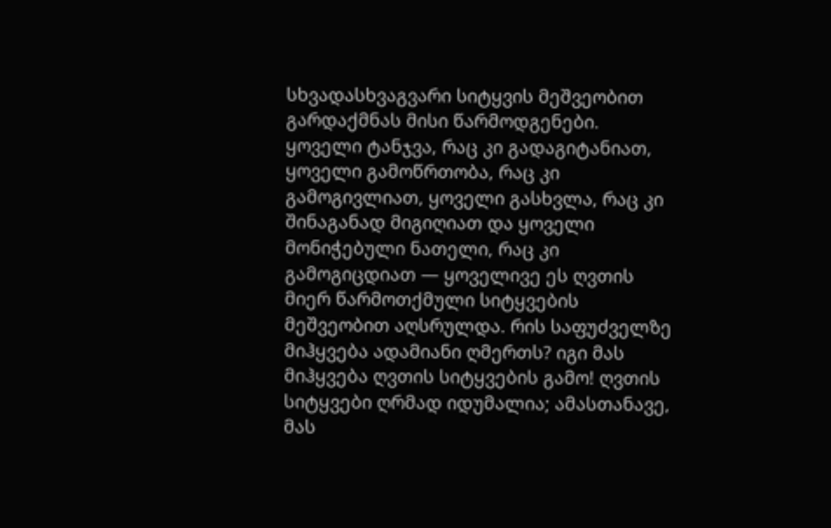სხვადასხვაგვარი სიტყვის მეშვეობით გარდაქმნას მისი წარმოდგენები. ყოველი ტანჯვა, რაც კი გადაგიტანიათ, ყოველი გამოწრთობა, რაც კი გამოგივლიათ, ყოველი გასხვლა, რაც კი შინაგანად მიგიღიათ და ყოველი მონიჭებული ნათელი, რაც კი გამოგიცდიათ — ყოველივე ეს ღვთის მიერ წარმოთქმული სიტყვების მეშვეობით აღსრულდა. რის საფუძველზე მიჰყვება ადამიანი ღმერთს? იგი მას მიჰყვება ღვთის სიტყვების გამო! ღვთის სიტყვები ღრმად იდუმალია; ამასთანავე, მას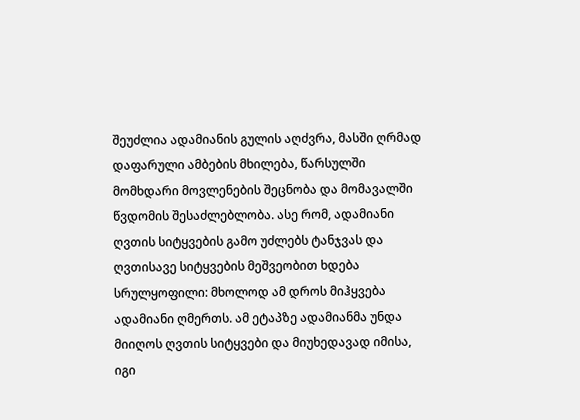შეუძლია ადამიანის გულის აღძვრა, მასში ღრმად დაფარული ამბების მხილება, წარსულში მომხდარი მოვლენების შეცნობა და მომავალში წვდომის შესაძლებლობა. ასე რომ, ადამიანი ღვთის სიტყვების გამო უძლებს ტანჯვას და ღვთისავე სიტყვების მეშვეობით ხდება სრულყოფილი: მხოლოდ ამ დროს მიჰყვება ადამიანი ღმერთს. ამ ეტაპზე ადამიანმა უნდა მიიღოს ღვთის სიტყვები და მიუხედავად იმისა, იგი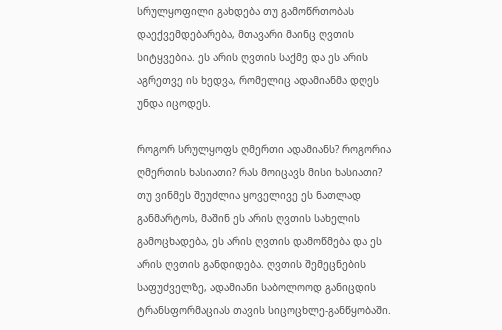სრულყოფილი გახდება თუ გამოწრთობას დაექვემდებარება, მთავარი მაინც ღვთის სიტყვებია. ეს არის ღვთის საქმე და ეს არის აგრეთვე ის ხედვა, რომელიც ადამიანმა დღეს უნდა იცოდეს.

როგორ სრულყოფს ღმერთი ადამიანს? როგორია ღმერთის ხასიათი? რას მოიცავს მისი ხასიათი? თუ ვინმეს შეუძლია ყოველივე ეს ნათლად განმარტოს, მაშინ ეს არის ღვთის სახელის გამოცხადება, ეს არის ღვთის დამოწმება და ეს არის ღვთის განდიდება. ღვთის შემეცნების საფუძველზე, ადამიანი საბოლოოდ განიცდის ტრანსფორმაციას თავის სიცოცხლე-განწყობაში.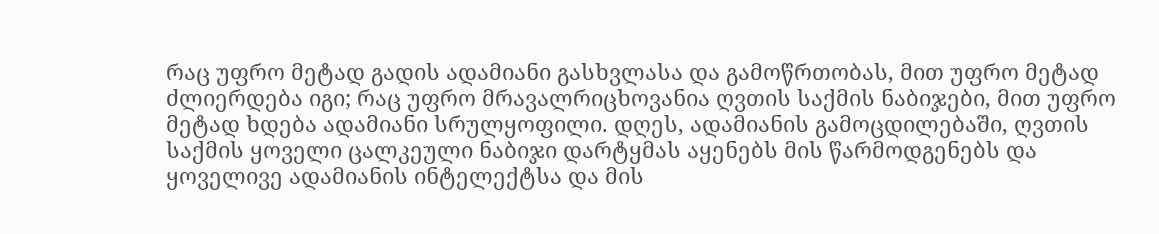რაც უფრო მეტად გადის ადამიანი გასხვლასა და გამოწრთობას, მით უფრო მეტად ძლიერდება იგი; რაც უფრო მრავალრიცხოვანია ღვთის საქმის ნაბიჯები, მით უფრო მეტად ხდება ადამიანი სრულყოფილი. დღეს, ადამიანის გამოცდილებაში, ღვთის საქმის ყოველი ცალკეული ნაბიჯი დარტყმას აყენებს მის წარმოდგენებს და ყოველივე ადამიანის ინტელექტსა და მის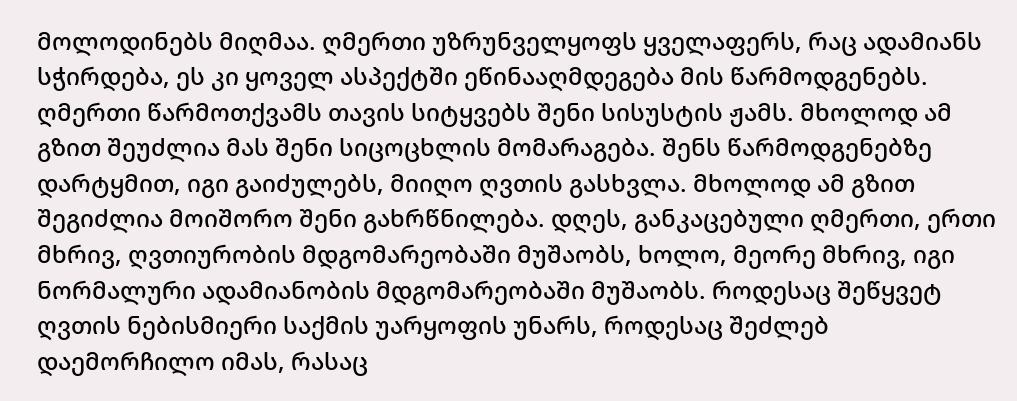მოლოდინებს მიღმაა. ღმერთი უზრუნველყოფს ყველაფერს, რაც ადამიანს სჭირდება, ეს კი ყოველ ასპექტში ეწინააღმდეგება მის წარმოდგენებს. ღმერთი წარმოთქვამს თავის სიტყვებს შენი სისუსტის ჟამს. მხოლოდ ამ გზით შეუძლია მას შენი სიცოცხლის მომარაგება. შენს წარმოდგენებზე დარტყმით, იგი გაიძულებს, მიიღო ღვთის გასხვლა. მხოლოდ ამ გზით შეგიძლია მოიშორო შენი გახრწნილება. დღეს, განკაცებული ღმერთი, ერთი მხრივ, ღვთიურობის მდგომარეობაში მუშაობს, ხოლო, მეორე მხრივ, იგი ნორმალური ადამიანობის მდგომარეობაში მუშაობს. როდესაც შეწყვეტ ღვთის ნებისმიერი საქმის უარყოფის უნარს, როდესაც შეძლებ დაემორჩილო იმას, რასაც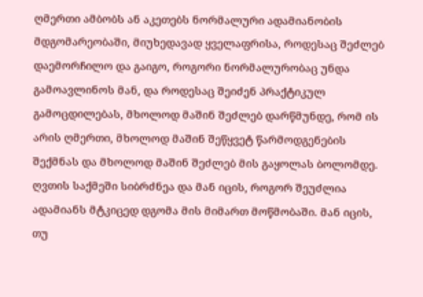ღმერთი ამბობს ან აკეთებს ნორმალური ადამიანობის მდგომარეობაში, მიუხედავად ყველაფრისა, როდესაც შეძლებ დაემორჩილო და გაიგო, როგორი ნორმალურობაც უნდა გამოავლინოს მან, და როდესაც შეიძენ პრაქტიკულ გამოცდილებას, მხოლოდ მაშინ შეძლებ დარწმუნდე, რომ ის არის ღმერთი, მხოლოდ მაშინ შეწყვეტ წარმოდგენების შექმნას და მხოლოდ მაშინ შეძლებ მის გაყოლას ბოლომდე. ღვთის საქმეში სიბრძნეა და მან იცის, როგორ შეუძლია ადამიანს მტკიცედ დგომა მის მიმართ მოწმობაში. მან იცის, თუ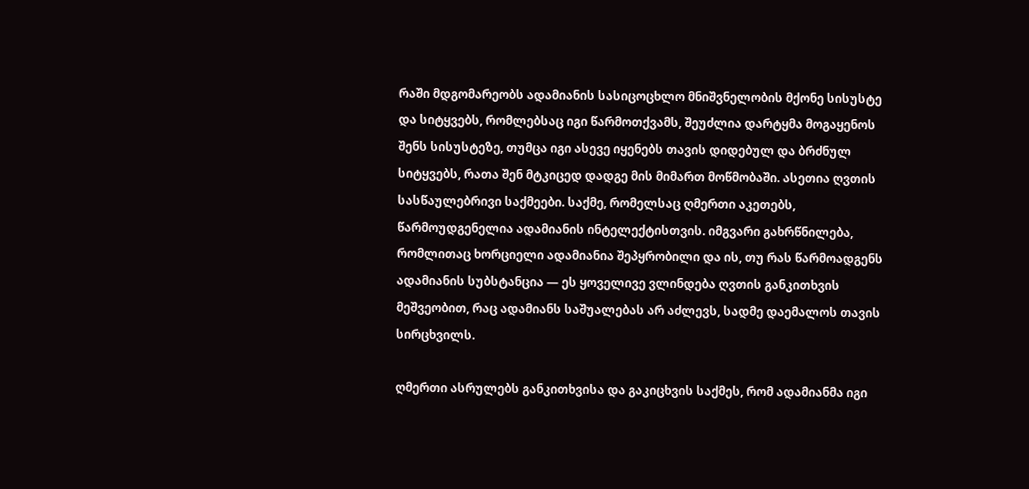რაში მდგომარეობს ადამიანის სასიცოცხლო მნიშვნელობის მქონე სისუსტე და სიტყვებს, რომლებსაც იგი წარმოთქვამს, შეუძლია დარტყმა მოგაყენოს შენს სისუსტეზე, თუმცა იგი ასევე იყენებს თავის დიდებულ და ბრძნულ სიტყვებს, რათა შენ მტკიცედ დადგე მის მიმართ მოწმობაში. ასეთია ღვთის სასწაულებრივი საქმეები. საქმე, რომელსაც ღმერთი აკეთებს, წარმოუდგენელია ადამიანის ინტელექტისთვის. იმგვარი გახრწნილება, რომლითაც ხორციელი ადამიანია შეპყრობილი და ის, თუ რას წარმოადგენს ადამიანის სუბსტანცია — ეს ყოველივე ვლინდება ღვთის განკითხვის მეშვეობით, რაც ადამიანს საშუალებას არ აძლევს, სადმე დაემალოს თავის სირცხვილს.

ღმერთი ასრულებს განკითხვისა და გაკიცხვის საქმეს, რომ ადამიანმა იგი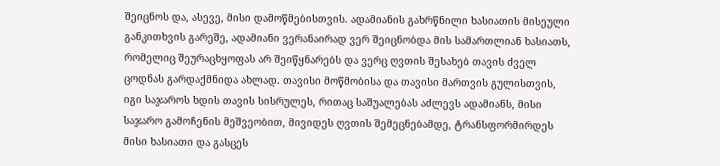შეიცნოს და, ასევე, მისი დამოწმებისთვის. ადამიანის გახრწნილი ხასიათის მისეული განკითხვის გარეშე, ადამიანი ვერანაირად ვერ შეიცნობდა მის სამართლიან ხასიათს, რომელიც შეურაცხყოფას არ შეიწყნარებს და ვერც ღვთის შესახებ თავის ძველ ცოდნას გარდაქმნიდა ახლად. თავისი მოწმობისა და თავისი მართვის გულისთვის, იგი საჯაროს ხდის თავის სისრულეს, რითაც საშუალებას აძლევს ადამიანს, მისი საჯარო გამოჩენის მეშვეობით, მივიდეს ღვთის შემეცნებამდე, ტრანსფორმირდეს მისი ხასიათი და გასცეს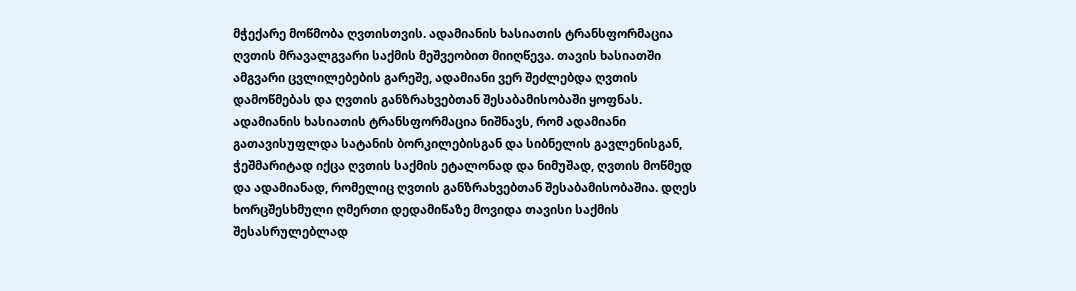მჭექარე მოწმობა ღვთისთვის. ადამიანის ხასიათის ტრანსფორმაცია ღვთის მრავალგვარი საქმის მეშვეობით მიიღწევა. თავის ხასიათში ამგვარი ცვლილებების გარეშე, ადამიანი ვერ შეძლებდა ღვთის დამოწმებას და ღვთის განზრახვებთან შესაბამისობაში ყოფნას. ადამიანის ხასიათის ტრანსფორმაცია ნიშნავს, რომ ადამიანი გათავისუფლდა სატანის ბორკილებისგან და სიბნელის გავლენისგან, ჭეშმარიტად იქცა ღვთის საქმის ეტალონად და ნიმუშად, ღვთის მოწმედ და ადამიანად, რომელიც ღვთის განზრახვებთან შესაბამისობაშია. დღეს ხორცშესხმული ღმერთი დედამიწაზე მოვიდა თავისი საქმის შესასრულებლად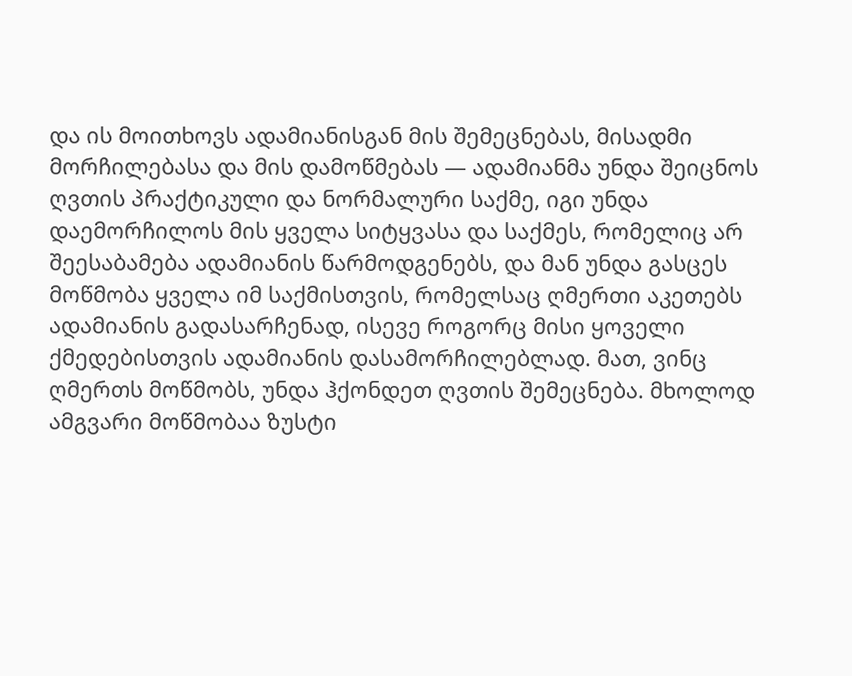და ის მოითხოვს ადამიანისგან მის შემეცნებას, მისადმი მორჩილებასა და მის დამოწმებას — ადამიანმა უნდა შეიცნოს ღვთის პრაქტიკული და ნორმალური საქმე, იგი უნდა დაემორჩილოს მის ყველა სიტყვასა და საქმეს, რომელიც არ შეესაბამება ადამიანის წარმოდგენებს, და მან უნდა გასცეს მოწმობა ყველა იმ საქმისთვის, რომელსაც ღმერთი აკეთებს ადამიანის გადასარჩენად, ისევე როგორც მისი ყოველი ქმედებისთვის ადამიანის დასამორჩილებლად. მათ, ვინც ღმერთს მოწმობს, უნდა ჰქონდეთ ღვთის შემეცნება. მხოლოდ ამგვარი მოწმობაა ზუსტი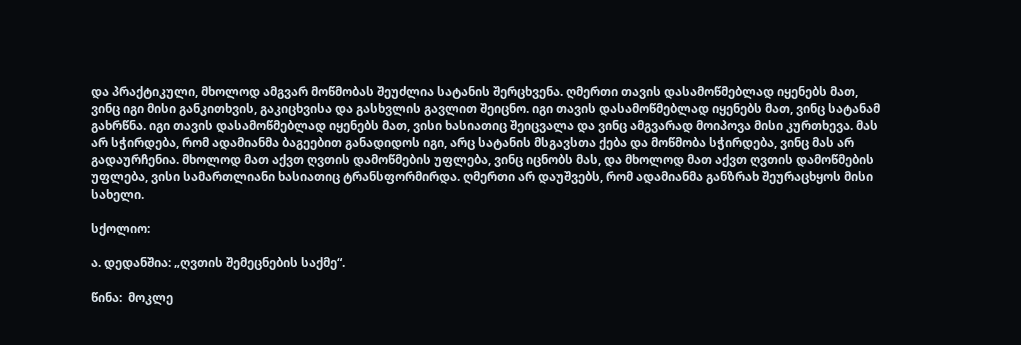და პრაქტიკული, მხოლოდ ამგვარ მოწმობას შეუძლია სატანის შერცხვენა. ღმერთი თავის დასამოწმებლად იყენებს მათ, ვინც იგი მისი განკითხვის, გაკიცხვისა და გასხვლის გავლით შეიცნო. იგი თავის დასამოწმებლად იყენებს მათ, ვინც სატანამ გახრწნა. იგი თავის დასამოწმებლად იყენებს მათ, ვისი ხასიათიც შეიცვალა და ვინც ამგვარად მოიპოვა მისი კურთხევა. მას არ სჭირდება, რომ ადამიანმა ბაგეებით განადიდოს იგი, არც სატანის მსგავსთა ქება და მოწმობა სჭირდება, ვინც მას არ გადაურჩენია. მხოლოდ მათ აქვთ ღვთის დამოწმების უფლება, ვინც იცნობს მას, და მხოლოდ მათ აქვთ ღვთის დამოწმების უფლება, ვისი სამართლიანი ხასიათიც ტრანსფორმირდა. ღმერთი არ დაუშვებს, რომ ადამიანმა განზრახ შეურაცხყოს მისი სახელი.

სქოლიო:

ა. დედანშია: „ღვთის შემეცნების საქმე“.

წინა:  მოკლე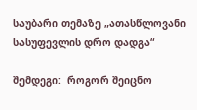საუბარი თემაზე „ათასწლოვანი სასუფევლის დრო დადგა“

შემდეგი:  როგორ შეიცნო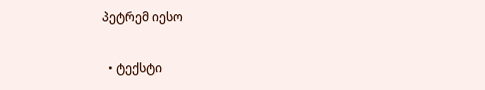პეტრემ იესო

  • ტექსტი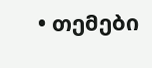• თემები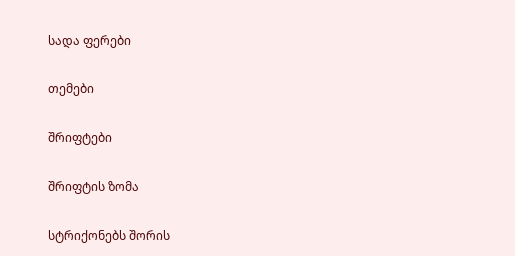სადა ფერები

თემები

შრიფტები

შრიფტის ზომა

სტრიქონებს შორის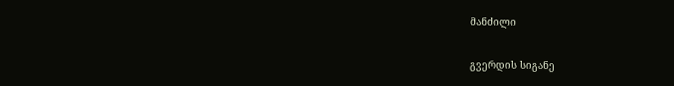მანძილი

გვერდის სიგანე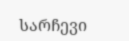სარჩევი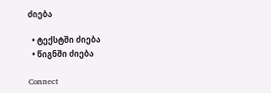ძიება

  • ტექსტში ძიება
  • წიგნში ძიება

Connect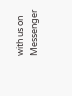with us on Messenger